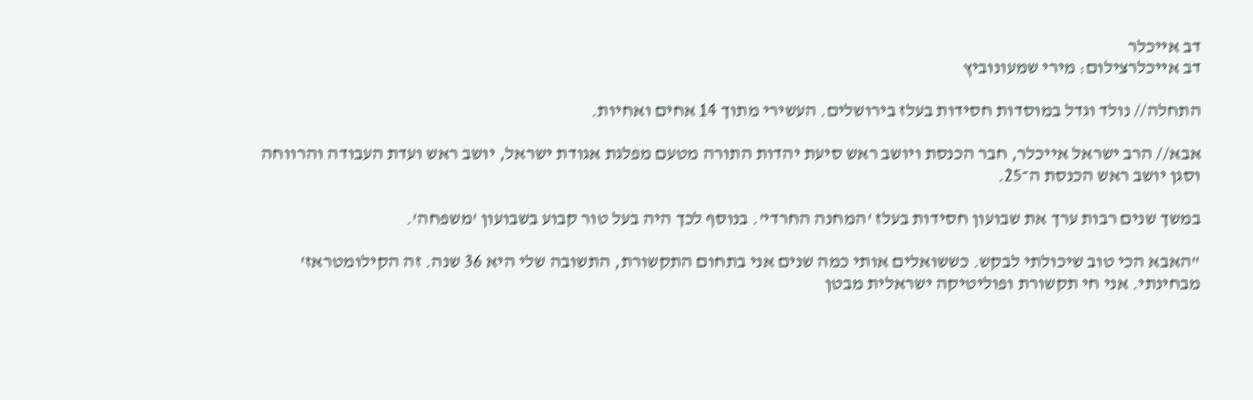דב אייכלר
דב אייכלרצילום: מירי שמעונוביץ

התחלה// נולד וגדל במוסדות חסידות בעלז בירושלים. העשירי מתוך 14 אחים ואחיות.

אבא// הרב ישראל אייכלר, חבר הכנסת ויושב ראש סיעת יהדות התורה מטעם מפלגת אגודת ישראל, יושב ראש ועדת העבודה והרווחה וסגן יושב ראש הכנסת ה־25.

במשך שנים רבות ערך את שבועון חסידות בעלז 'המחנה החרדי'. בנוסף לכך היה בעל טור קבוע בשבועון 'משפחה'.

"האבא הכי טוב שיכולתי לבקש. כששואלים אותי כמה שנים אני בתחום התקשורת, התשובה שלי היא 36 שנה. זה הקילומטראז' מבחינתי. אני חי תקשורת ופוליטיקה ישראלית מבטן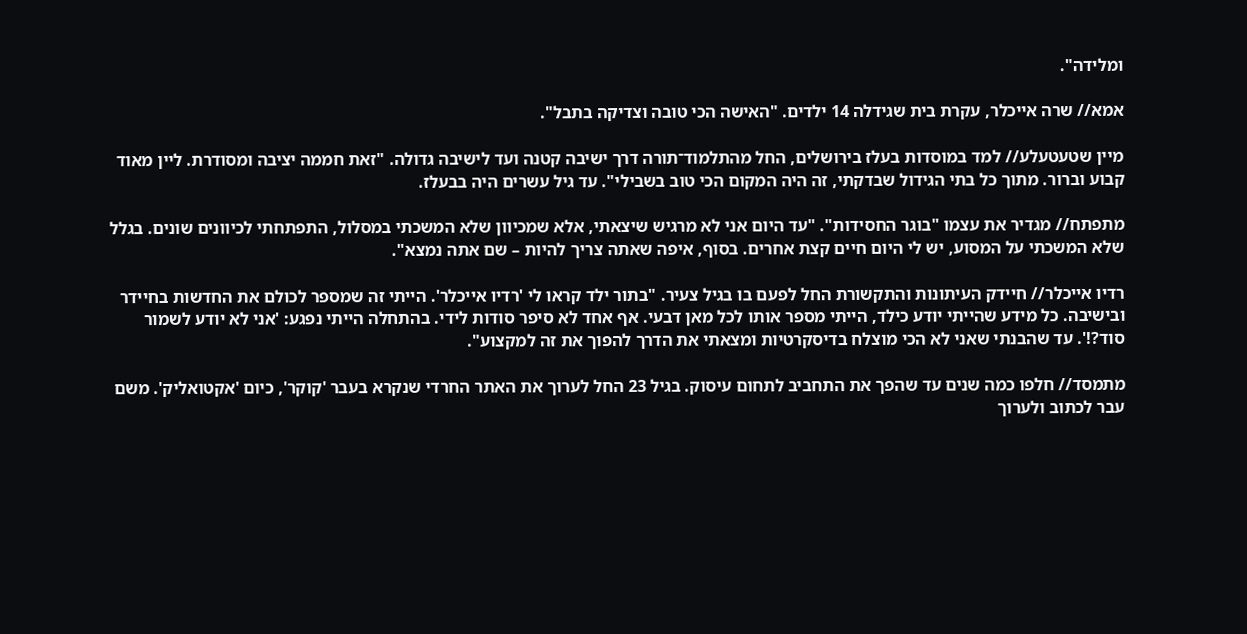ומלידה".

אמא// שרה אייכלר, עקרת בית שגידלה 14 ילדים. "האישה הכי טובה וצדיקה בתבל".

מיין שטעטעלע// למד במוסדות בעלז בירושלים, החל מהתלמוד־תורה דרך ישיבה קטנה ועד לישיבה גדולה. "זאת חממה יציבה ומסודרת. ליין מאוד קבוע וברור. מתוך כל בתי הגידול שבדקתי, זה היה המקום הכי טוב בשבילי". עד גיל עשרים היה בבעלז.

מתפתח// מגדיר את עצמו "בוגר החסידות". "עד היום אני לא מרגיש שיצאתי, אלא שמכיוון שלא המשכתי במסלול, התפתחתי לכיוונים שונים. בגלל שלא המשכתי על המסוע, יש לי היום חיים קצת אחרים. בסוף, איפה שאתה צריך להיות – שם אתה נמצא".

רדיו אייכלר// חיידק העיתונות והתקשורת החל לפעם בו בגיל צעיר. "בתור ילד קראו לי 'רדיו אייכלר'. הייתי זה שמספר לכולם את החדשות בחיידר ובישיבה. כל מידע שהייתי יודע כילד, הייתי מספר אותו לכל מאן דבעי. אף אחד לא סיפר סודות לידי. בהתחלה הייתי נפגע: 'אני לא יודע לשמור סוד?!'. עד שהבנתי שאני לא הכי מוצלח בדיסקרטיות ומצאתי את הדרך להפוך את זה למקצוע".

מתמסד// חלפו כמה שנים עד שהפך את התחביב לתחום עיסוק. בגיל 23 החל לערוך את האתר החרדי שנקרא בעבר 'קוקר', כיום 'אקטואליק'. משם עבר לכתוב ולערוך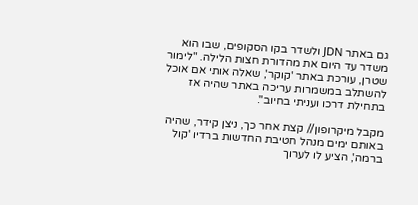גם באתר JDN ולשדר בקו הסקופים, שבו הוא משדר עד היום את מהדורת חצות הלילה. "לימור שטרן, עורכת באתר 'קוקר', שאלה אותי אם אוכל להשתלב במשמרות עריכה באתר שהיה אז בתחילת דרכו ועניתי בחיוב".

מקבל מיקרופון// קצת אחר כך, ניצן קידר, שהיה באותם ימים מנהל חטיבת החדשות ברדיו 'קול ברמה', הציע לו לערוך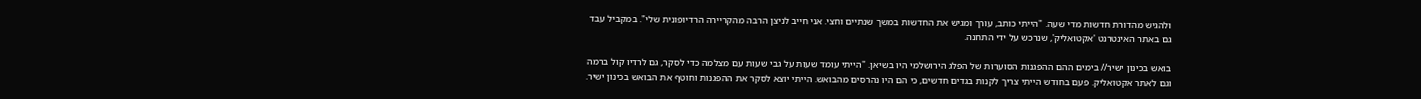ולהגיש מהדורת חדשות מדי שעה. "הייתי כותב, עורך ומגיש את החדשות במשך שנתיים וחצי. אני חייב לניצן הרבה מהקריירה הרדיופונית שלי". במקביל עבד גם באתר האינטרנט 'אקטואליק', שנרכש על ידי התחנה.

בואש בכינון ישיר// בימים ההם ההפגנות הסוערות של הפלג הירושלמי היו בשיאן. "הייתי עומד שעות על גבי שעות עם מצלמה כדי לסקר, גם לרדיו קול ברמה וגם לאתר אקטואליק. פעם בחודש הייתי צריך לקנות בגדים חדשים, כי הם היו נהרסים מהבואש. הייתי יוצא לסקר את ההפגנות וחוטף את הבואש בכינון ישיר.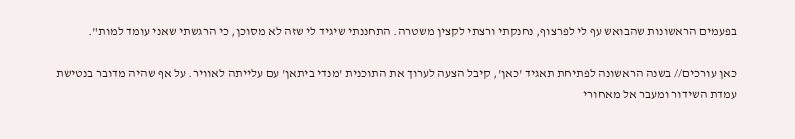בפעמים הראשונות שהבואש עף לי לפרצוף, נחנקתי ורצתי לקצין משטרה. התחננתי שיגיד לי שזה לא מסוכן, כי הרגשתי שאני עומד למות".

כאן עורכים// בשנה הראשונה לפתיחת תאגיד 'כאן', קיבל הצעה לערוך את התוכנית 'מנדי ביתאן' עם עלייתה לאוויר. על אף שהיה מדובר בנטישת עמדת השידור ומעבר אל מאחורי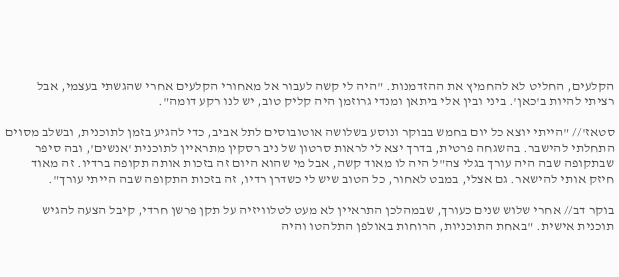הקלעים, החליט לא להחמיץ את ההזדמנות. "היה לי קשה לעבור אל מאחורי הקלעים אחרי שהגשתי בעצמי, אבל רציתי להיות ב'כאן'. ביני ובין אלי ביתאן ומנדי גרוזמן היה קליק טוב, יש לנו רקע דומה".

סטאז'// "הייתי יוצא כל יום בחמש בבוקר ונוסע בשלושה אוטובוסים לתל אביב, כדי להגיע בזמן לתוכנית, ובשלב מסוים התחלתי להישבר. בהשגחה פרטית, בדרך יצא לי לראות סרטון של ניב רסקין מתראיין לתוכנית 'אנשים', ובה סיפר שבתקופה שבה היה עורך בגלי צה"ל היה לו מאוד קשה, אבל מי שהוא היום זה בזכות אותה תקופה ברדיו. זה מאוד חיזק אותי להישאר. גם אצלי, במבט לאחור, כל הטוב שיש לי כשדרן רדיו, זה בזכות התקופה שבה הייתי עורך".

בוקר דב// אחרי שלוש שנים כעורך, שבמהלכן התראיין לא מעט לטלוויזיה על תקן פרשן חרדי, קיבל הצעה להגיש תוכנית אישית. "באחת התוכניות, הרוחות באולפן התלהטו והיה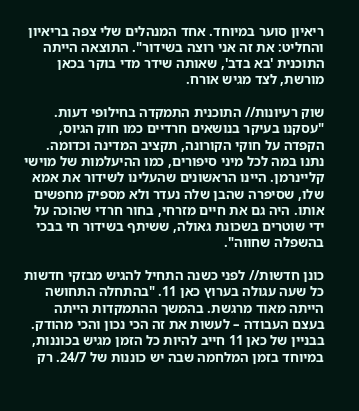ריאיון סוער במיוחד. אחד המנהלים שלי צפה בריאיון והחליט: את זה אני רוצה בשידור". התוצאה הייתה התוכנית 'בא בדב', שאותה שידר מדי בוקר בכאן מורשת, לצד מגיש אורח.

שוק רעיונות// התוכנית התמקדה בחילופי דעות. "עסקנו בעיקר בנושאים חרדיים כמו חוק הגיוס, הקפדה על חוקי הקורונה, תקציב המדינה וכדומה. נתנו במה לכל מיני סיפורים, כמו ההיעלמות של מוישי קליינרמן. היינו הראשונים שהעלינו לשידור את אמא שלו, שסיפרה שהבן שלה נעדר ולא מספיק מחפשים אותו. היה גם את חיים מזרחי, בחור חרדי שהוכה על ידי שוטרים בשכונת גאולה, ששיתף בשידור חי בבכי בהשפלה שחווה".

כונן חדשות// לפני כשנה התחיל להגיש מבזקי חדשות כל שעה עגולה בערוץ כאן 11. "בהתחלה התחושה הייתה מאוד מרגשת. בהמשך ההתמקדות הייתה בעצם העבודה – לעשות את זה הכי נכון והכי מהודק. בבניין של כאן 11 חייב להיות כל הזמן מגיש בכוננות, במיוחד בזמן המלחמה שבה יש כוננות של 24/7. רק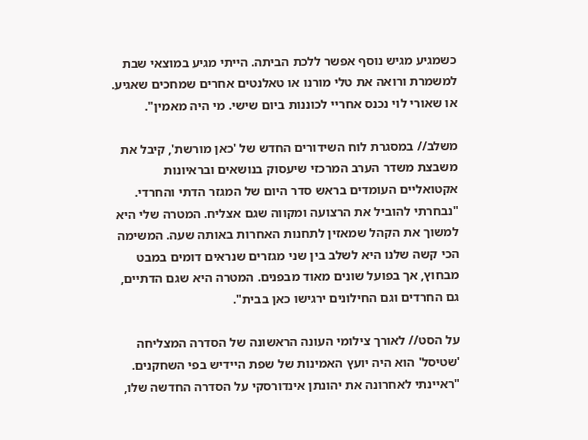כשמגיע מגיש נוסף אפשר ללכת הביתה. הייתי מגיע במוצאי שבת למשמרת ורואה את טלי מורנו או טאלנטים אחרים שמחכים שאגיע. או שאורי לוי נכנס אחריי לכוננות ביום שישי. מי היה מאמין".

משלב// במסגרת לוח השידורים החדש של 'כאן מורשת', קיבל את משבצת משדר הערב המרכזי שיעסוק בנושאים ובראיונות אקטואליים העומדים בראש סדר היום של המגזר הדתי והחרדי. "נבחרתי להוביל את הרצועה ומקווה שגם אצליח. המטרה שלי היא למשוך את הקהל שמאזין לתחנות האחרות באותה שעה. המשימה הכי קשה שלנו היא לשלב בין שני מגזרים שנראים דומים במבט מבחוץ, אך בפועל שונים מאוד מבפנים. המטרה היא שגם הדתיים, גם החרדים וגם החילונים ירגישו כאן בבית".

על הסט// לאורך צילומי העונה הראשונה של הסדרה המצליחה 'שטיסל' הוא היה יועץ האמינות של שפת היידיש בפי השחקנים. "ראיינתי לאחרונה את יהונתן אינדורסקי על הסדרה החדשה שלו,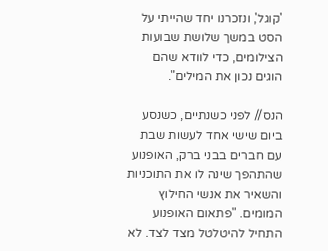'קוגל', ונזכרנו יחד שהייתי על הסט במשך שלושת שבועות הצילומים, כדי לוודא שהם הוגים נכון את המילים".

הנס// לפני כשנתיים, כשנסע ביום שישי אחד לעשות שבת עם חברים בבני ברק, האופנוע שהתהפך שינה לו את התוכניות והשאיר את אנשי החילוץ המומים. "פתאום האופנוע התחיל להיטלטל מצד לצד. לא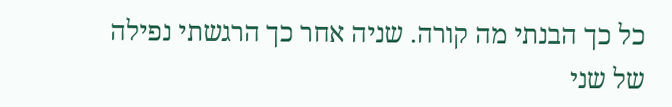כל כך הבנתי מה קורה. שניה אחר כך הרגשתי נפילה של שני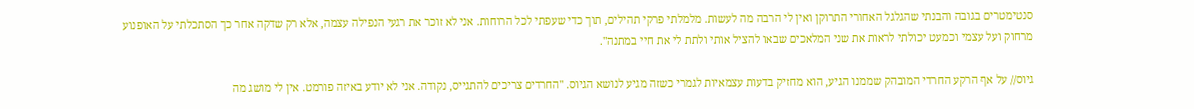סנטימטרים בגובה והבנתי שהגלגל האחורי התרוקן ואין לי הרבה מה לעשות. מלמלתי פרקי תהילים, תוך כדי שעפתי לכל הרוחות. אני לא זוכר את רגעי הנפילה עצמה, אלא רק שדקה אחר כך הסתכלתי על האופנוע מרחוק ועל עצמי וכמעט יכולתי לראות את שני המלאכים שבאו להציל אותי ולתת לי את חיי במתנה".

גיוס// על אף הרקע החרדי המובהק שממנו הגיע, הוא מחזיק בדעות עצמאיות לגמרי כשזה מגיע לנושא הגיוס. "החרדים צריכים להתגייס, נקודה. אני לא יודע באיזה פורמט. אין לי מושג מה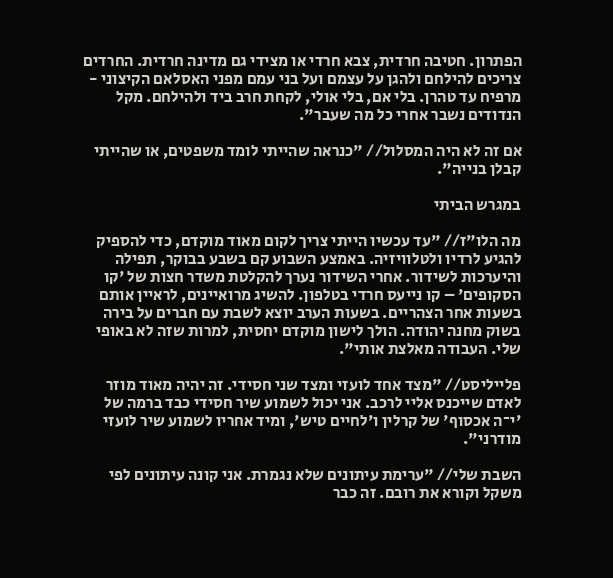הפתרון. חטיבה חרדית, צבא חרדי או מצידי גם מדינה חרדית. החרדים צריכים להילחם ולהגן על עצמם ועל בני עמם מפני האסלאם הקיצוני - מרפיח עד טהרן. בלי אם, בלי אולי, לקחת חרב ביד ולהילחם. מקל הנדודים נשבר אחרי כל מה שעבר".

אם זה לא היה המסלול// "כנראה שהייתי לומד משפטים, או שהייתי קבלן בנייה".

במגרש הביתי

מה הלו"ז// "עד עכשיו הייתי צריך לקום מאוד מוקדם, כדי להספיק להגיע לרדיו ולטלוויזיה. באמצע השבוע קם בשבע בבוקר, תפילה והיערכות לשידור. אחרי השידור נערך להקלטת משדר חצות של 'קו הסקופים' – קו נייעס חרדי בטלפון. להשיג מרואיינים, לראיין אותם בשעות אחר הצהריים. בשעות הערב יוצא לשבת עם חברים על בירה בשוק מחנה יהודה. הולך לישון מוקדם יחסית, למרות שזה לא באופי שלי. העבודה מאלצת אותי".

פלייליסט// "מצד אחד לועזי ומצד שני חסידי. זה יהיה מאוד מוזר לאדם שייכנס אליי לרכב. אני יכול לשמוע שיר חסידי כבד ברמה של 'י־ה אכסוף' של קרלין ו'לחיים טיש', ומיד אחריו לשמוע שיר לועזי מודרני".

השבת שלי// "ערימת עיתונים שלא נגמרת. אני קונה עיתונים לפי משקל וקורא את רובם. זה כבר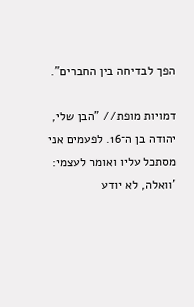הפך לבדיחה בין החברים".

דמויות מופת// "הבן שלי, יהודה בן ה־16. לפעמים אני מסתכל עליו ואומר לעצמי: 'וואלה, לא יודע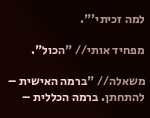למה זכיתי'".

מפחיד אותי// "הכול".

משאלה// "ברמה האישית – להתחתן. ברמה הכללית –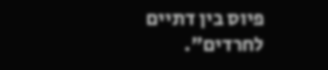פיוס בין דתיים לחרדים".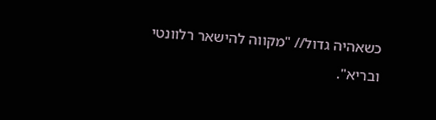כשאהיה גדול// "מקווה להישאר רלוונטי ובריא".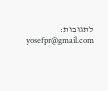לתגובות: yosefpr@gmail.com